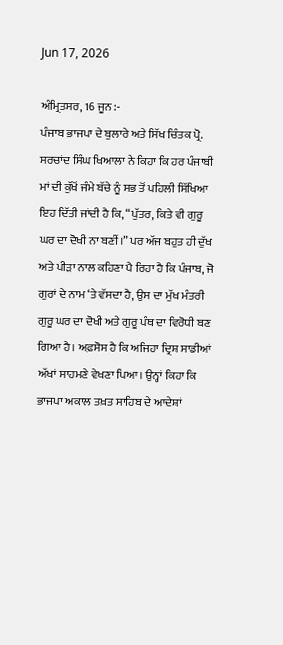Jun 17, 2026

ਅੰਮ੍ਰਿਤਸਰ, 16 ਜੂਨ :-
ਪੰਜਾਬ ਭਾਜਪਾ ਦੇ ਬੁਲਾਰੇ ਅਤੇ ਸਿੱਖ ਚਿੰਤਕ ਪ੍ਰੋ. ਸਰਚਾਂਦ ਸਿੰਘ ਖਿਆਲਾ ਨੇ ਕਿਹਾ ਕਿ ਹਰ ਪੰਜਾਬੀ ਮਾਂ ਦੀ ਕੁੱਖੋਂ ਜੰਮੇ ਬੱਚੇ ਨੂੰ ਸਭ ਤੋਂ ਪਹਿਲੀ ਸਿੱਖਿਆ ਇਹ ਦਿੱਤੀ ਜਾਂਦੀ ਹੈ ਕਿ, “ਪੁੱਤਰ, ਕਿਤੇ ਵੀ ਗੁਰੂ ਘਰ ਦਾ ਦੋਖੀ ਨਾ ਬਣੀਂ।” ਪਰ ਅੱਜ ਬਹੁਤ ਹੀ ਦੁੱਖ ਅਤੇ ਪੀੜਾ ਨਾਲ ਕਹਿਣਾ ਪੈ ਰਿਹਾ ਹੈ ਕਿ ਪੰਜਾਬ, ਜੋ ਗੁਰਾਂ ਦੇ ਨਾਮ ‘ਤੇ ਵੱਸਦਾ ਹੈ, ਉਸ ਦਾ ਮੁੱਖ ਮੰਤਰੀ ਗੁਰੂ ਘਰ ਦਾ ਦੋਖੀ ਅਤੇ ਗੁਰੂ ਪੰਥ ਦਾ ਵਿਰੋਧੀ ਬਣ ਗਿਆ ਹੈ। ਅਫ਼ਸੋਸ ਹੈ ਕਿ ਅਜਿਹਾ ਦ੍ਰਿਸ਼ ਸਾਡੀਆਂ ਅੱਖਾਂ ਸਾਹਮਣੇ ਵੇਖਣਾ ਪਿਆ। ਉਨ੍ਹਾਂ ਕਿਹਾ ਕਿ ਭਾਜਪਾ ਅਕਾਲ ਤਖ਼ਤ ਸਾਹਿਬ ਦੇ ਆਦੇਸ਼ਾਂ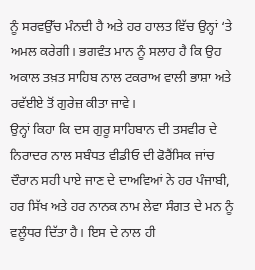ਨੂੰ ਸਰਵਉੱਚ ਮੰਨਦੀ ਹੈ ਅਤੇ ਹਰ ਹਾਲਤ ਵਿੱਚ ਉਨ੍ਹਾਂ ‘ਤੇ ਅਮਲ ਕਰੇਗੀ। ਭਗਵੰਤ ਮਾਨ ਨੂੰ ਸਲਾਹ ਹੈ ਕਿ ਉਹ ਅਕਾਲ ਤਖ਼ਤ ਸਾਹਿਬ ਨਾਲ ਟਕਰਾਅ ਵਾਲੀ ਭਾਸ਼ਾ ਅਤੇ ਰਵੱਈਏ ਤੋਂ ਗੁਰੇਜ਼ ਕੀਤਾ ਜਾਵੇ।
ਉਨ੍ਹਾਂ ਕਿਹਾ ਕਿ ਦਸ ਗੁਰੂ ਸਾਹਿਬਾਨ ਦੀ ਤਸਵੀਰ ਦੇ ਨਿਰਾਦਰ ਨਾਲ ਸਬੰਧਤ ਵੀਡੀਓ ਦੀ ਫੋਰੈਂਸਿਕ ਜਾਂਚ ਦੌਰਾਨ ਸਹੀ ਪਾਏ ਜਾਣ ਦੇ ਦਾਅਵਿਆਂ ਨੇ ਹਰ ਪੰਜਾਬੀ, ਹਰ ਸਿੱਖ ਅਤੇ ਹਰ ਨਾਨਕ ਨਾਮ ਲੇਵਾ ਸੰਗਤ ਦੇ ਮਨ ਨੂੰ ਵਲੂੰਧਰ ਦਿੱਤਾ ਹੈ। ਇਸ ਦੇ ਨਾਲ ਹੀ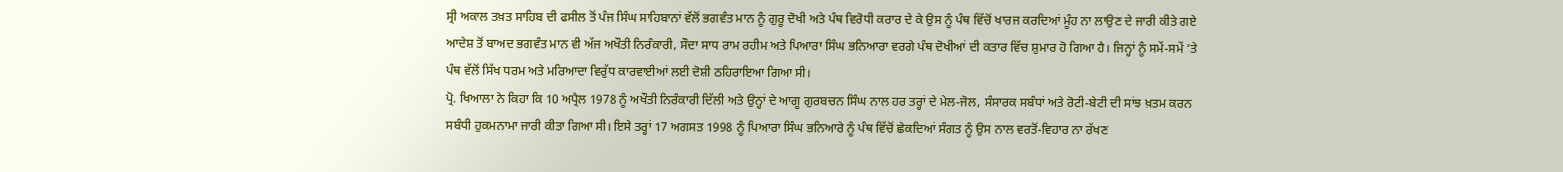ਸ੍ਰੀ ਅਕਾਲ ਤਖ਼ਤ ਸਾਹਿਬ ਦੀ ਫਸੀਲ ਤੋਂ ਪੰਜ ਸਿੰਘ ਸਾਹਿਬਾਨਾਂ ਵੱਲੋਂ ਭਗਵੰਤ ਮਾਨ ਨੂੰ ਗੁਰੂ ਦੋਖੀ ਅਤੇ ਪੰਥ ਵਿਰੋਧੀ ਕਰਾਰ ਦੇ ਕੇ ਉਸ ਨੂੰ ਪੰਥ ਵਿੱਚੋਂ ਖਾਰਜ ਕਰਦਿਆਂ ਮੂੰਹ ਨਾ ਲਾਉਣ ਦੇ ਜਾਰੀ ਕੀਤੇ ਗਏ ਆਦੇਸ਼ ਤੋਂ ਬਾਅਦ ਭਗਵੰਤ ਮਾਨ ਵੀ ਅੱਜ ਅਖੌਤੀ ਨਿਰੰਕਾਰੀ, ਸੌਦਾ ਸਾਧ ਰਾਮ ਰਹੀਮ ਅਤੇ ਪਿਆਰਾ ਸਿੰਘ ਭਨਿਆਰਾ ਵਰਗੇ ਪੰਥ ਦੋਖੀਆਂ ਦੀ ਕਤਾਰ ਵਿੱਚ ਸ਼ੁਮਾਰ ਹੋ ਗਿਆ ਹੈ। ਜਿਨ੍ਹਾਂ ਨੂੰ ਸਮੇਂ-ਸਮੇਂ ‘ਤੇ ਪੰਥ ਵੱਲੋਂ ਸਿੱਖ ਧਰਮ ਅਤੇ ਮਰਿਆਦਾ ਵਿਰੁੱਧ ਕਾਰਵਾਈਆਂ ਲਈ ਦੋਸ਼ੀ ਠਹਿਰਾਇਆ ਗਿਆ ਸੀ।
ਪ੍ਰੋ. ਖਿਆਲਾ ਨੇ ਕਿਹਾ ਕਿ 10 ਅਪ੍ਰੈਲ 1978 ਨੂੰ ਅਖੌਤੀ ਨਿਰੰਕਾਰੀ ਦਿੱਲੀ ਅਤੇ ਉਨ੍ਹਾਂ ਦੇ ਆਗੂ ਗੁਰਬਚਨ ਸਿੰਘ ਨਾਲ ਹਰ ਤਰ੍ਹਾਂ ਦੇ ਮੇਲ-ਜੋਲ, ਸੰਸਾਰਕ ਸਬੰਧਾਂ ਅਤੇ ਰੋਟੀ-ਬੇਟੀ ਦੀ ਸਾਂਝ ਖ਼ਤਮ ਕਰਨ ਸਬੰਧੀ ਹੁਕਮਨਾਮਾ ਜਾਰੀ ਕੀਤਾ ਗਿਆ ਸੀ। ਇਸੇ ਤਰ੍ਹਾਂ 17 ਅਗਸਤ 1998 ਨੂੰ ਪਿਆਰਾ ਸਿੰਘ ਭਨਿਆਰੇ ਨੂੰ ਪੰਥ ਵਿੱਚੋਂ ਛੇਕਦਿਆਂ ਸੰਗਤ ਨੂੰ ਉਸ ਨਾਲ ਵਰਤੋਂ-ਵਿਹਾਰ ਨਾ ਰੱਖਣ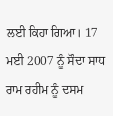ਲਈ ਕਿਹਾ ਗਿਆ। 17 ਮਈ 2007 ਨੂੰ ਸੌਦਾ ਸਾਧ ਰਾਮ ਰਹੀਮ ਨੂੰ ਦਸਮ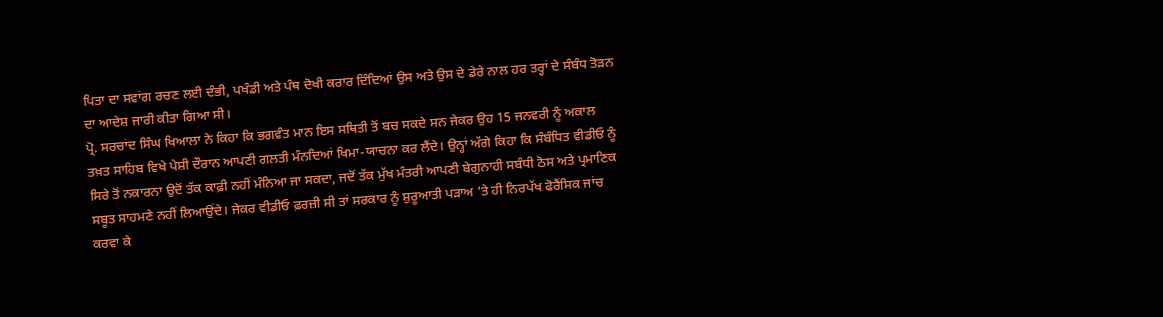ਪਿਤਾ ਦਾ ਸਵਾਂਗ ਰਚਣ ਲਈ ਦੰਭੀ, ਪਖੰਡੀ ਅਤੇ ਪੰਥ ਦੋਖੀ ਕਰਾਰ ਦਿੰਦਿਆਂ ਉਸ ਅਤੇ ਉਸ ਦੇ ਡੇਰੇ ਨਾਲ ਹਰ ਤਰ੍ਹਾਂ ਦੇ ਸੰਬੰਧ ਤੋੜਨ ਦਾ ਆਦੇਸ਼ ਜਾਰੀ ਕੀਤਾ ਗਿਆ ਸੀ।
ਪ੍ਰੋ. ਸਰਚਾਂਦ ਸਿੰਘ ਖਿਆਲਾ ਨੇ ਕਿਹਾ ਕਿ ਭਗਵੰਤ ਮਾਨ ਇਸ ਸਥਿਤੀ ਤੋਂ ਬਚ ਸਕਦੇ ਸਨ ਜੇਕਰ ਉਹ 15 ਜਨਵਰੀ ਨੂੰ ਅਕਾਲ ਤਖ਼ਤ ਸਾਹਿਬ ਵਿਖੇ ਪੇਸ਼ੀ ਦੌਰਾਨ ਆਪਣੀ ਗਲਤੀ ਮੰਨਦਿਆਂ ਖਿਮਾ-ਯਾਚਨਾ ਕਰ ਲੈਂਦੇ। ਉਨ੍ਹਾਂ ਅੱਗੇ ਕਿਹਾ ਕਿ ਸੰਬੰਧਿਤ ਵੀਡੀਓ ਨੂੰ ਸਿਰੇ ਤੋਂ ਨਕਾਰਨਾ ਉਦੋਂ ਤੱਕ ਕਾਫ਼ੀ ਨਹੀਂ ਮੰਨਿਆ ਜਾ ਸਕਦਾ, ਜਦੋਂ ਤੱਕ ਮੁੱਖ ਮੰਤਰੀ ਆਪਣੀ ਬੇਗੁਨਾਹੀ ਸਬੰਧੀ ਠੋਸ ਅਤੇ ਪ੍ਰਮਾਣਿਕ ਸਬੂਤ ਸਾਹਮਣੇ ਨਹੀਂ ਲਿਆਉਂਦੇ। ਜੇਕਰ ਵੀਡੀਓ ਫ਼ਰਜ਼ੀ ਸੀ ਤਾਂ ਸਰਕਾਰ ਨੂੰ ਸ਼ੁਰੂਆਤੀ ਪੜਾਅ ‘ਤੇ ਹੀ ਨਿਰਪੱਖ ਫੋਰੈਂਸਿਕ ਜਾਂਚ ਕਰਵਾ ਕੇ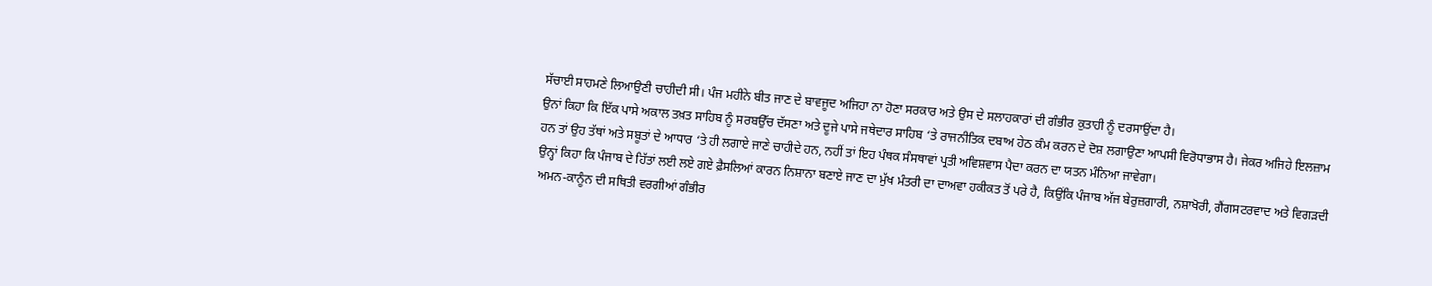ਸੱਚਾਈ ਸਾਹਮਣੇ ਲਿਆਉਣੀ ਚਾਹੀਦੀ ਸੀ। ਪੰਜ ਮਹੀਨੇ ਬੀਤ ਜਾਣ ਦੇ ਬਾਵਜੂਦ ਅਜਿਹਾ ਨਾ ਹੋਣਾ ਸਰਕਾਰ ਅਤੇ ਉਸ ਦੇ ਸਲਾਹਕਾਰਾਂ ਦੀ ਗੰਭੀਰ ਕੁਤਾਹੀ ਨੂੰ ਦਰਸਾਉਂਦਾ ਹੈ।
ਉਨਾਂ ਕਿਹਾ ਕਿ ਇੱਕ ਪਾਸੇ ਅਕਾਲ ਤਖ਼ਤ ਸਾਹਿਬ ਨੂੰ ਸਰਬਉੱਚ ਦੱਸਣਾ ਅਤੇ ਦੂਜੇ ਪਾਸੇ ਜਥੇਦਾਰ ਸਾਹਿਬ ‘ਤੇ ਰਾਜਨੀਤਿਕ ਦਬਾਅ ਹੇਠ ਕੰਮ ਕਰਨ ਦੇ ਦੋਸ਼ ਲਗਾਉਣਾ ਆਪਸੀ ਵਿਰੋਧਾਭਾਸ ਹੈ। ਜੇਕਰ ਅਜਿਹੇ ਇਲਜ਼ਾਮ ਹਨ ਤਾਂ ਉਹ ਤੱਥਾਂ ਅਤੇ ਸਬੂਤਾਂ ਦੇ ਆਧਾਰ ‘ਤੇ ਹੀ ਲਗਾਏ ਜਾਣੇ ਚਾਹੀਦੇ ਹਨ, ਨਹੀਂ ਤਾਂ ਇਹ ਪੰਥਕ ਸੰਸਥਾਵਾਂ ਪ੍ਰਤੀ ਅਵਿਸ਼ਵਾਸ ਪੈਦਾ ਕਰਨ ਦਾ ਯਤਨ ਮੰਨਿਆ ਜਾਵੇਗਾ।
ਉਨ੍ਹਾਂ ਕਿਹਾ ਕਿ ਪੰਜਾਬ ਦੇ ਹਿੱਤਾਂ ਲਈ ਲਏ ਗਏ ਫ਼ੈਸਲਿਆਂ ਕਾਰਨ ਨਿਸ਼ਾਨਾ ਬਣਾਏ ਜਾਣ ਦਾ ਮੁੱਖ ਮੰਤਰੀ ਦਾ ਦਾਅਵਾ ਹਕੀਕਤ ਤੋਂ ਪਰੇ ਹੈ, ਕਿਉਂਕਿ ਪੰਜਾਬ ਅੱਜ ਬੇਰੁਜ਼ਗਾਰੀ, ਨਸ਼ਾਖੋਰੀ, ਗੈਂਗਸਟਰਵਾਦ ਅਤੇ ਵਿਗੜਦੀ ਅਮਨ-ਕਾਨੂੰਨ ਦੀ ਸਥਿਤੀ ਵਰਗੀਆਂ ਗੰਭੀਰ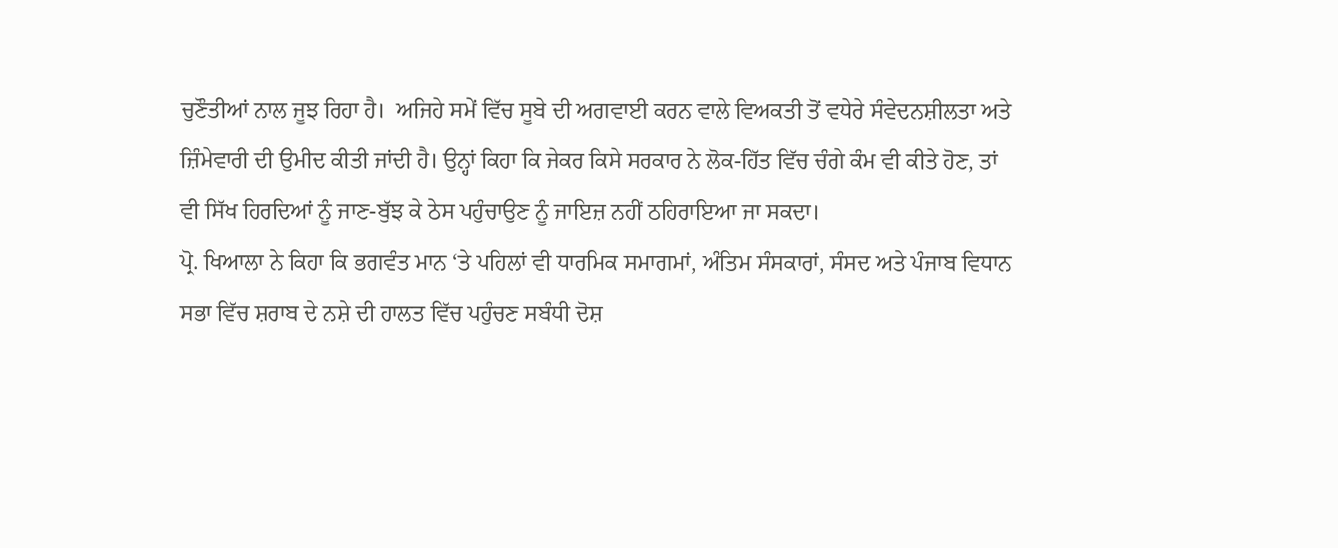ਚੁਣੌਤੀਆਂ ਨਾਲ ਜੂਝ ਰਿਹਾ ਹੈ।  ਅਜਿਹੇ ਸਮੇਂ ਵਿੱਚ ਸੂਬੇ ਦੀ ਅਗਵਾਈ ਕਰਨ ਵਾਲੇ ਵਿਅਕਤੀ ਤੋਂ ਵਧੇਰੇ ਸੰਵੇਦਨਸ਼ੀਲਤਾ ਅਤੇ ਜ਼ਿੰਮੇਵਾਰੀ ਦੀ ਉਮੀਦ ਕੀਤੀ ਜਾਂਦੀ ਹੈ। ਉਨ੍ਹਾਂ ਕਿਹਾ ਕਿ ਜੇਕਰ ਕਿਸੇ ਸਰਕਾਰ ਨੇ ਲੋਕ-ਹਿੱਤ ਵਿੱਚ ਚੰਗੇ ਕੰਮ ਵੀ ਕੀਤੇ ਹੋਣ, ਤਾਂ ਵੀ ਸਿੱਖ ਹਿਰਦਿਆਂ ਨੂੰ ਜਾਣ-ਬੁੱਝ ਕੇ ਠੇਸ ਪਹੁੰਚਾਉਣ ਨੂੰ ਜਾਇਜ਼ ਨਹੀਂ ਠਹਿਰਾਇਆ ਜਾ ਸਕਦਾ।
ਪ੍ਰੋ. ਖਿਆਲਾ ਨੇ ਕਿਹਾ ਕਿ ਭਗਵੰਤ ਮਾਨ ‘ਤੇ ਪਹਿਲਾਂ ਵੀ ਧਾਰਮਿਕ ਸਮਾਗਮਾਂ, ਅੰਤਿਮ ਸੰਸਕਾਰਾਂ, ਸੰਸਦ ਅਤੇ ਪੰਜਾਬ ਵਿਧਾਨ ਸਭਾ ਵਿੱਚ ਸ਼ਰਾਬ ਦੇ ਨਸ਼ੇ ਦੀ ਹਾਲਤ ਵਿੱਚ ਪਹੁੰਚਣ ਸਬੰਧੀ ਦੋਸ਼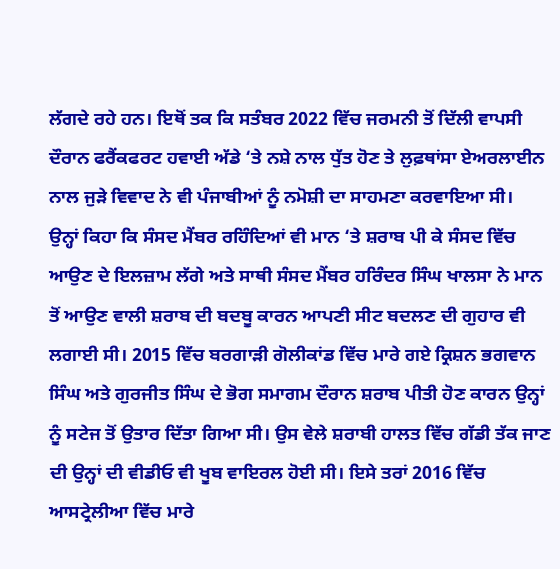ਲੱਗਦੇ ਰਹੇ ਹਨ। ਇਥੋਂ ਤਕ ਕਿ ਸਤੰਬਰ 2022 ਵਿੱਚ ਜਰਮਨੀ ਤੋਂ ਦਿੱਲੀ ਵਾਪਸੀ ਦੌਰਾਨ ਫਰੈਂਕਫਰਟ ਹਵਾਈ ਅੱਡੇ ‘ਤੇ ਨਸ਼ੇ ਨਾਲ ਧੁੱਤ ਹੋਣ ਤੇ ਲੁਫ਼ਥਾਂਸਾ ਏਅਰਲਾਈਨ ਨਾਲ ਜੁੜੇ ਵਿਵਾਦ ਨੇ ਵੀ ਪੰਜਾਬੀਆਂ ਨੂੰ ਨਮੋਸ਼ੀ ਦਾ ਸਾਹਮਣਾ ਕਰਵਾਇਆ ਸੀ।
ਉਨ੍ਹਾਂ ਕਿਹਾ ਕਿ ਸੰਸਦ ਮੈਂਬਰ ਰਹਿੰਦਿਆਂ ਵੀ ਮਾਨ ‘ਤੇ ਸ਼ਰਾਬ ਪੀ ਕੇ ਸੰਸਦ ਵਿੱਚ ਆਉਣ ਦੇ ਇਲਜ਼ਾਮ ਲੱਗੇ ਅਤੇ ਸਾਥੀ ਸੰਸਦ ਮੈਂਬਰ ਹਰਿੰਦਰ ਸਿੰਘ ਖਾਲਸਾ ਨੇ ਮਾਨ ਤੋਂ ਆਉਣ ਵਾਲੀ ਸ਼ਰਾਬ ਦੀ ਬਦਬੂ ਕਾਰਨ ਆਪਣੀ ਸੀਟ ਬਦਲਣ ਦੀ ਗੁਹਾਰ ਵੀ ਲਗਾਈ ਸੀ। 2015 ਵਿੱਚ ਬਰਗਾੜੀ ਗੋਲੀਕਾਂਡ ਵਿੱਚ ਮਾਰੇ ਗਏ ਕ੍ਰਿਸ਼ਨ ਭਗਵਾਨ ਸਿੰਘ ਅਤੇ ਗੁਰਜੀਤ ਸਿੰਘ ਦੇ ਭੋਗ ਸਮਾਗਮ ਦੌਰਾਨ ਸ਼ਰਾਬ ਪੀਤੀ ਹੋਣ ਕਾਰਨ ਉਨ੍ਹਾਂ ਨੂੰ ਸਟੇਜ ਤੋਂ ਉਤਾਰ ਦਿੱਤਾ ਗਿਆ ਸੀ। ਉਸ ਵੇਲੇ ਸ਼ਰਾਬੀ ਹਾਲਤ ਵਿੱਚ ਗੱਡੀ ਤੱਕ ਜਾਣ ਦੀ ਉਨ੍ਹਾਂ ਦੀ ਵੀਡੀਓ ਵੀ ਖੂਬ ਵਾਇਰਲ ਹੋਈ ਸੀ। ਇਸੇ ਤਰਾਂ 2016 ਵਿੱਚ ਆਸਟ੍ਰੇਲੀਆ ਵਿੱਚ ਮਾਰੇ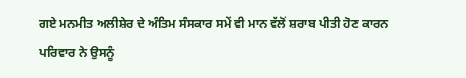ਗਏ ਮਨਮੀਤ ਅਲੀਸ਼ੇਰ ਦੇ ਅੰਤਿਮ ਸੰਸਕਾਰ ਸਮੇਂ ਵੀ ਮਾਨ ਵੱਲੋਂ ਸ਼ਰਾਬ ਪੀਤੀ ਹੋਣ ਕਾਰਨ ਪਰਿਵਾਰ ਨੇ ਉਸਨੂੰ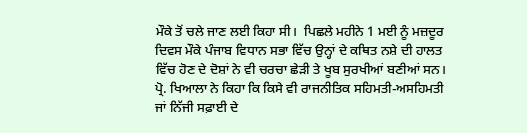ਮੌਕੇ ਤੋਂ ਚਲੇ ਜਾਣ ਲਈ ਕਿਹਾ ਸੀ।  ਪਿਛਲੇ ਮਹੀਨੇ 1 ਮਈ ਨੂੰ ਮਜ਼ਦੂਰ ਦਿਵਸ ਮੌਕੇ ਪੰਜਾਬ ਵਿਧਾਨ ਸਭਾ ਵਿੱਚ ਉਨ੍ਹਾਂ ਦੇ ਕਥਿਤ ਨਸ਼ੇ ਦੀ ਹਾਲਤ ਵਿੱਚ ਹੋਣ ਦੇ ਦੋਸ਼ਾਂ ਨੇ ਵੀ ਚਰਚਾ ਛੇੜੀ ਤੇ ਖੂਬ ਸੁਰਖੀਆਂ ਬਣੀਆਂ ਸਨ।
ਪ੍ਰੋ. ਖਿਆਲਾ ਨੇ ਕਿਹਾ ਕਿ ਕਿਸੇ ਵੀ ਰਾਜਨੀਤਿਕ ਸਹਿਮਤੀ-ਅਸਹਿਮਤੀ ਜਾਂ ਨਿੱਜੀ ਸਫ਼ਾਈ ਦੇ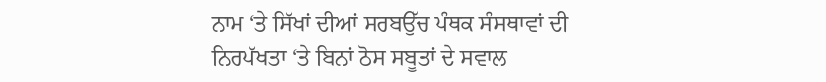ਨਾਮ ‘ਤੇ ਸਿੱਖਾਂ ਦੀਆਂ ਸਰਬਉੱਚ ਪੰਥਕ ਸੰਸਥਾਵਾਂ ਦੀ ਨਿਰਪੱਖਤਾ ‘ਤੇ ਬਿਨਾਂ ਠੋਸ ਸਬੂਤਾਂ ਦੇ ਸਵਾਲ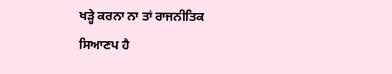ਖੜ੍ਹੇ ਕਰਨਾ ਨਾ ਤਾਂ ਰਾਜਨੀਤਿਕ ਸਿਆਣਪ ਹੈ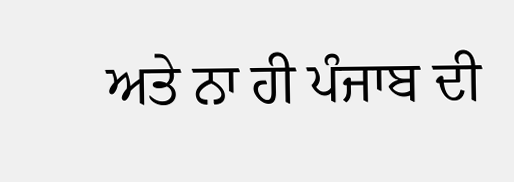ਅਤੇ ਨਾ ਹੀ ਪੰਜਾਬ ਦੀ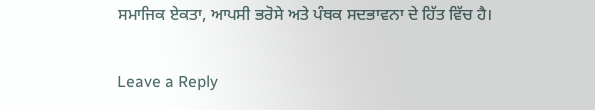ਸਮਾਜਿਕ ਏਕਤਾ, ਆਪਸੀ ਭਰੋਸੇ ਅਤੇ ਪੰਥਕ ਸਦਭਾਵਨਾ ਦੇ ਹਿੱਤ ਵਿੱਚ ਹੈ।

Leave a Reply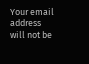Your email address will not be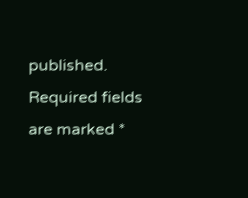published. Required fields are marked *